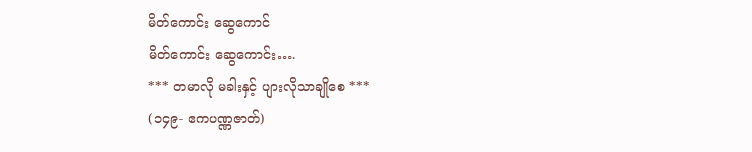မိတ်ကောင်း ဆွေကောင်
မိတ်ကောင်း ဆွေကောင်း….
*** တမာလို မခါးနှင့် ပျားလိုသာချိုစေ ***
(၁၄၉- ဧကပဏ္ဏဇာတ်)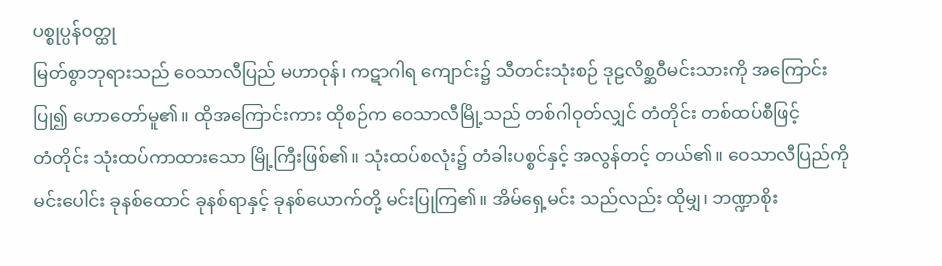ပစ္စုပ္ပန်၀တ္ထု
မြတ်စွာဘုရားသည် ဝေသာလီပြည် မဟာဝုန်၊ ကဋာဂါရ ကျောင်း၌ သီတင်းသုံးစဉ် ဒုဠလိစ္ဆဝီမင်းသားကို အကြောင်းပြု၍ ဟောတော်မူ၏။ ထိုအကြောင်းကား ထိုစဉ်က ဝေသာလီမြို့သည် တစ်ဂါဝုတ်လျှင် တံတိုင်း တစ်ထပ်စီဖြင့်
တံတိုင်း သုံးထပ်ကာထားသော မြို့ကြီးဖြစ်၏။ သုံးထပ်စလုံး၌ တံခါးပစ္စင်နှင့် အလွန်တင့် တယ်၏။ ဝေသာလီပြည်ကို မင်းပေါင်း ခုနစ်ထောင် ခုနစ်ရာနှင့် ခုနစ်ယောက်တို့ မင်းပြုကြ၏။ အိမ်ရှေ့မင်း သည်လည်း ထိုမျှ၊ ဘဏ္ဍာစိုး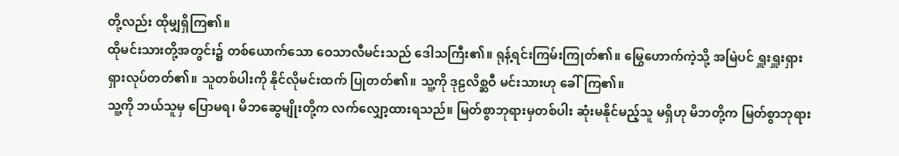တို့လည်း ထိုမျှရှိကြ၏။
ထိုမင်းသားတို့အတွင်း၌ တစ်ယောက်သော ဝေသာလီမင်းသည် ဒေါသကြီး၏။ ရုန့်ရင်းကြမ်းကြုတ်၏။ မြွေဟောက်ကဲ့သို့ အမြဲပင် ရှူးရှူးရှားရှားလုပ်တတ်၏။ သူတစ်ပါးကို နိုင်လိုမင်းထက် ပြုတတ်၏။ သူ့ကို ဒုဠလိစ္ဆဝီ မင်းသားဟု ခေါ်ကြ၏။
သူ့ကို ဘယ်သူမှ ပြောမရ၊ မိဘဆွေမျိုးတို့က လက်လျှော့ထားရသည်။ မြတ်စွာဘုရားမှတစ်ပါး ဆုံးမနိုင်မည့်သူ မရှိဟု မိဘတို့က မြတ်စွာဘုရား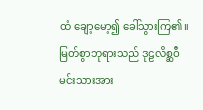ထံ ချော့မော့၍ ခေါ်သွားကြ၏။ မြတ်စွာဘုရားသည် ဒုဠလိစ္ဆဝီမင်းသားအား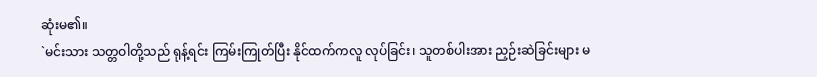ဆုံးမ၏။
`မင်းသား သတ္တဝါတို့သည် ရုန့်ရင်း ကြမ်းကြုတ်ပြီး နိုင်ထက်ကလူ လုပ်ခြင်း၊ သူတစ်ပါးအား ညှဉ်းဆဲခြင်းများ မ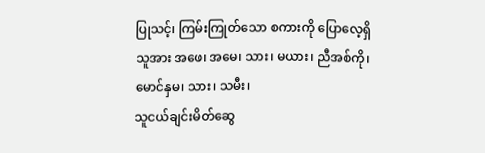ပြုသင့်၊ ကြမ်းကြုတ်သော စကားကို ပြောလေ့ရှိသူအား အဖေ၊ အမေ၊ သား၊ မယား၊ ညီအစ်ကို၊ မောင်နှမ၊ သား၊ သမီး၊
သူငယ်ချင်းမိတ်ဆွေ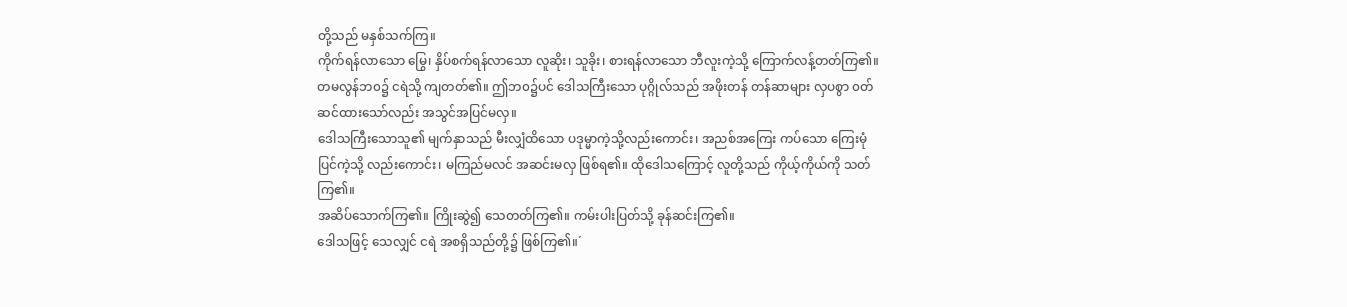တို့သည် မနှစ်သက်ကြ။
ကိုက်ရန်လာသော မြွေ၊ နှိပ်စက်ရန်လာသော လူဆိုး၊ သူခိုး၊ စားရန်လာသော ဘီလူးကဲ့သို့ ကြောက်လန့်တတ်ကြ၏။
တမလွန်ဘ၀၌ ငရဲသို့ ကျတတ်၏။ ဤဘ၀၌ပင် ဒေါသကြီးသော ပုဂ္ဂိုလ်သည် အဖိုးတန် တန်ဆာများ လှပစွာ ၀တ်ဆင်ထားသော်လည်း အသွင်အပြင်မလှ။
ဒေါသကြီးသောသူ၏ မျက်နှာသည် မီးလျှံထိသော ပဒုမ္မာကဲ့သို့လည်းကောင်း၊ အညစ်အကြေး ကပ်သော ကြေးမုံပြင်ကဲ့သို့ လည်းကောင်း၊ မကြည်မလင် အဆင်းမလှ ဖြစ်ရ၏။ ထိုဒေါသကြောင့် လူတို့သည် ကိုယ့်ကိုယ်ကို သတ်ကြ၏။
အဆိပ်သောက်ကြ၏။ ကြိုးဆွဲ၍ သေတတ်ကြ၏။ ကမ်းပါးပြတ်သို့ ခုန်ဆင်းကြ၏။
ဒေါသဖြင့် သေလျှင် ငရဲ အစရှိသည်တို့၌ ဖြစ်ကြ၏။´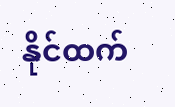နိုင်ထက်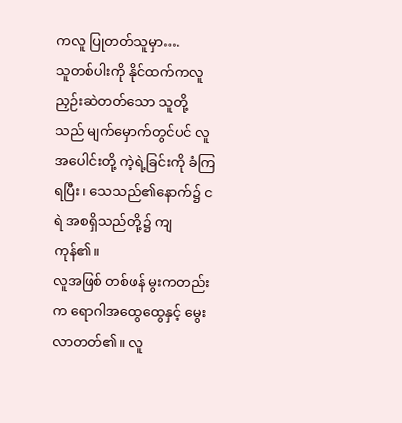ကလူ ပြုတတ်သူမှာ….
သူတစ်ပါးကို နိုင်ထက်ကလူညှဉ်းဆဲတတ်သော သူတို့သည် မျက်မှောက်တွင်ပင် လူအပေါင်းတို့ ကဲ့ရဲ့ခြင်းကို ခံကြရပြီး၊ သေသည်၏နောက်၌ ငရဲ အစရှိသည်တို့၌ ကျကုန်၏။
လူအဖြစ် တစ်ဖန် မွးကတည်းက ရောဂါအထွေထွေနှင့် မွေးလာတတ်၏။ လူ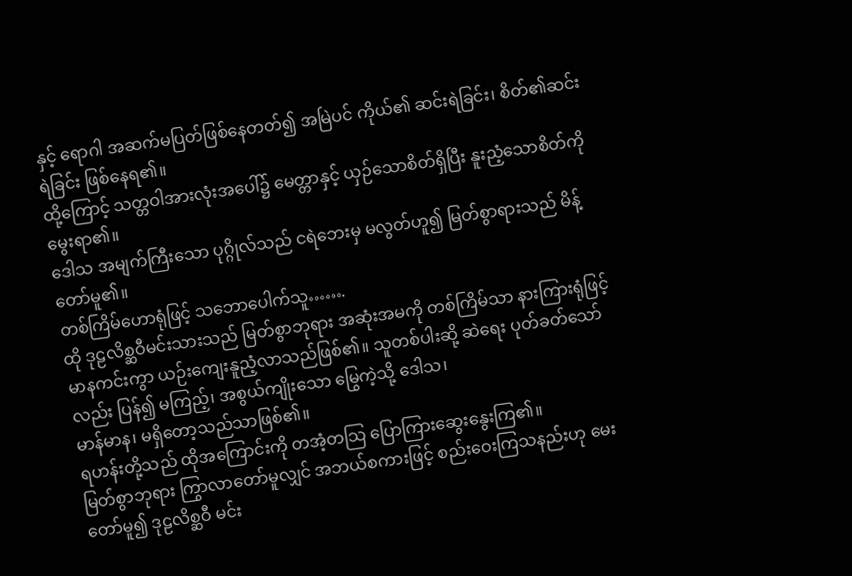နှင့် ရောဂါ အဆက်မပြတ်ဖြစ်နေတတ်၍ အမြဲပင် ကိုယ်၏ ဆင်းရဲခြင်း၊ စိတ်၏ဆင်းရဲခြင်း ဖြစ်နေရ၏။
ထို့ကြောင့် သတ္တဝါအားလုံးအပေါ်၌ မေတ္တာနှင့် ယှဉ်သောစိတ်ရှိပြီး နူးညံ့သောစိတ်ကို မွေးရာ၏။
ဒေါသ အမျက်ကြီးသော ပုဂ္ဂိုလ်သည် ငရဲဘေးမှ မလွတ်ဟူ၍ မြတ်စွာရားသည် မိန့်တော်မူ၏။
တစ်ကြိမ်ဟောရုံဖြင့် သဘောပေါက်သူ…….
ထို ဒုဠလိစ္ဆဝီမင်းသားသည် မြတ်စွာဘုရား အဆုံးအမကို တစ်ကြိမ်သာ နားကြားရုံဖြင့် မာနကင်းကွာ ယဉ်းကျေးနူညံ့လာသည်ဖြစ်၏။ သူတစ်ပါးဆို့ ဆဲရေး ပုတ်ခတ်သော်လည်း ပြန်၍ မကြည့်၊ အစွယ်ကျိုးသော မြွေကဲ့သို့ ဒေါသ၊
မာန်မာန၊ မရှိတော့သည်သာဖြစ်၏။
ရဟန်းတို့သည် ထိုအကြောင်းကို တအံ့တသြ ပြောကြားဆွေးနွေးကြ၏။
မြတ်စွာဘုရား ကြွာလာတော်မူလျှင် အဘယ်စကားဖြင့် စည်းဝေးကြသနည်းဟု မေးတော်မူ၍ ဒုဠလိစ္ဆဝီ မင်း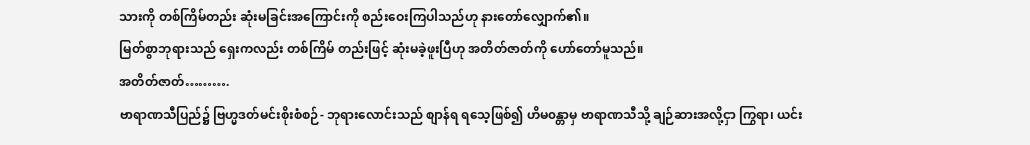သားကို တစ်ကြိမ်တည်း ဆုံးမခြင်းအကြောင်းကို စည်းဝေးကြပါသည်ဟု နားတော်လျှောက်၏။
မြတ်စွာဘုရားသည် ရှေးကလည်း တစ်ကြိမ် တည်းဖြင့် ဆုံးမခဲ့ဖူးပြီဟု အတိတ်ဇာတ်ကို ဟော်တော်မူသည်။
အတိတ်ဇာတ်……….
ဗာရာဏသီပြည်၌ ဗြဟ္မဒတ်မင်းစိုးစံစဉ်- ဘုရားလောင်းသည် စျာန်ရ ရသေ့ဖြစ်၍ ဟိမ၀န္တာမှ ဗာရာဏသီသို့ ချဉ်ဆားအလို့ငှာ ကြွရာ၊ ယင်း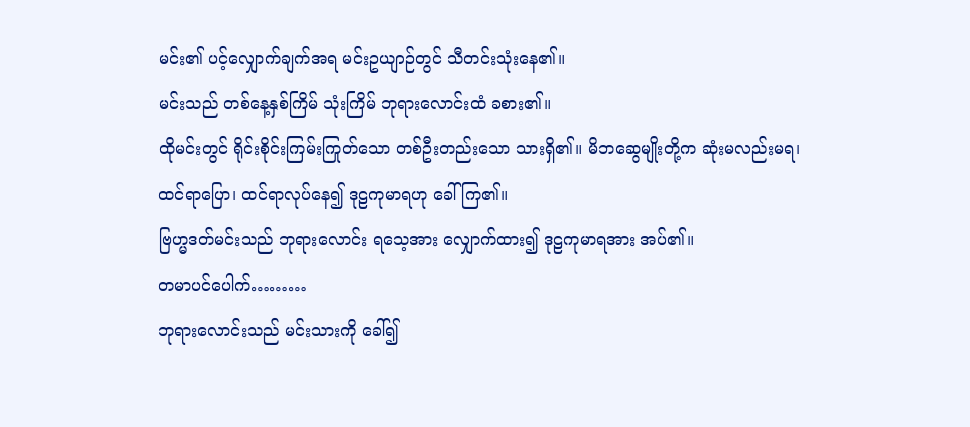မင်း၏ ပင့်လျှောက်ချက်အရ မင်းဥယျာဉ်တွင် သီတင်းသုံးနေ၏။
မင်းသည် တစ်နေ့နှစ်ကြိမ် သုံးကြိမ် ဘုရားလောင်းထံ ခစား၏။
ထိုမင်းတွင် ရိုင်းစိုင်းကြမ်းကြုတ်သော တစ်ဦးတည်းသော သားရှိ၏။ မိဘဆွေမျိုးတို့က ဆုံးမလည်းမရ၊ ထင်ရာပြော၊ ထင်ရာလုပ်နေ၍ ဒုဠကုမာရဟု ခေါ်ကြ၏။
ဗြဟ္မဒတ်မင်းသည် ဘုရားလောင်း ရသေ့အား လျှောက်ထား၍ ဒုဠကုမာရအား အပ်၏။
တမာပင်ပေါက်………
ဘုရားလောင်းသည် မင်းသားကို ခေါ်၍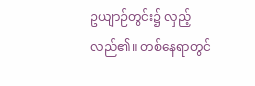ဥယျာဉ်တွင်း၌ လှည့်လည်၏။ တစ်နေရာတွင်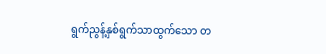ရွက်ညွန့်နှစ်ရွက်သာထွက်သော တ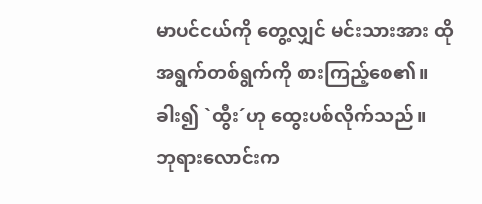မာပင်ငယ်ကို တွေ့လျှင် မင်းသားအား ထိုအရွက်တစ်ရွက်ကို စားကြည့်စေ၏။ ခါး၍ `ထွီး´ဟု ထွေးပစ်လိုက်သည်။
ဘုရားလောင်းက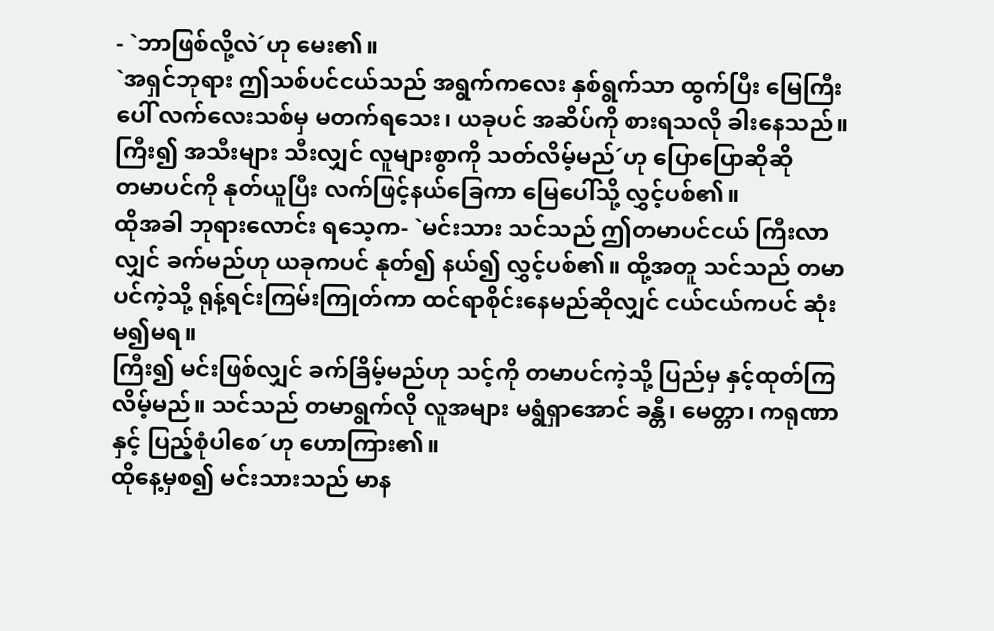- `ဘာဖြစ်လို့လဲ´ဟု မေး၏။
`အရှင်ဘုရား ဤသစ်ပင်ငယ်သည် အရွက်ကလေး နှစ်ရွက်သာ ထွက်ပြီး မြေကြီးပေါ် လက်လေးသစ်မှ မတက်ရသေး၊ ယခုပင် အဆိပ်ကို စားရသလို ခါးနေသည်။ ကြီး၍ အသီးများ သီးလျှင် လူများစွာကို သတ်လိမ့်မည်´ဟု ပြောပြောဆိုဆို
တမာပင်ကို နုတ်ယူပြီး လက်ဖြင့်နယ်ခြေကာ မြေပေါ်သို့ လွှင့်ပစ်၏။
ထိုအခါ ဘုရားလောင်း ရသေ့က- `မင်းသား သင်သည် ဤတမာပင်ငယ် ကြီးလာလျှင် ခက်မည်ဟု ယခုကပင် နုတ်၍ နယ်၍ လွှင့်ပစ်၏။ ထို့အတူ သင်သည် တမာပင်ကဲ့သို့ ရုန့်ရင်းကြမ်းကြုတ်ကာ ထင်ရာစိုင်းနေမည်ဆိုလျှင် ငယ်ငယ်ကပင် ဆုံးမ၍မရ။
ကြီး၍ မင်းဖြစ်လျှင် ခက်ခြိမ့်မည်ဟု သင့်ကို တမာပင်ကဲ့သို့ ပြည်မှ နှင့်ထုတ်ကြလိမ့်မည်။ သင်သည် တမာရွက်လို လူအများ မရွံရှာအောင် ခန္တီ၊ မေတ္တာ၊ ကရုဏာနှင့် ပြည့်စုံပါစေ´ဟု ဟောကြား၏။
ထိုနေ့မှစ၍ မင်းသားသည် မာန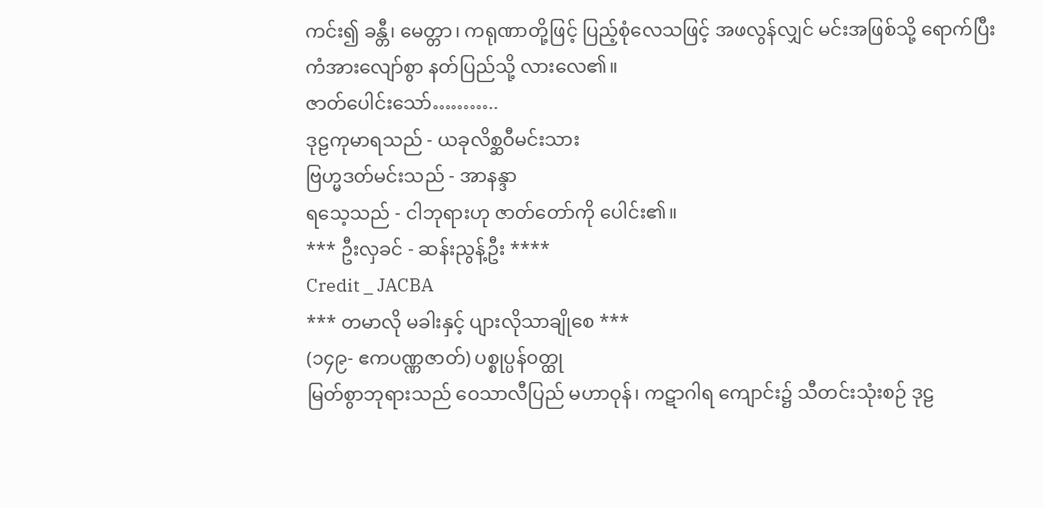ကင်း၍ ခန္တီ၊ မေတ္တာ၊ ကရုဏာတို့ဖြင့် ပြည့်စုံလေသဖြင့် အဖလွန်လျှင် မင်းအဖြစ်သို့ ရောက်ပြီး ကံအားလျော်စွာ နတ်ပြည်သို့ လားလေ၏။
ဇာတ်ပေါင်းသော်………..
ဒုဠကုမာရသည် - ယခုလိစ္ဆဝီမင်းသား
ဗြဟ္မဒတ်မင်းသည် - အာနန္ဒာ
ရသေ့သည် - ငါဘုရားဟု ဇာတ်တော်ကို ပေါင်း၏။
*** ဦးလှခင် - ဆန်းညွန့်ဦး ****
Credit _ JACBA
*** တမာလို မခါးနှင့် ပျားလိုသာချိုစေ ***
(၁၄၉- ဧကပဏ္ဏဇာတ်) ပစ္စုပ္ပန်၀တ္ထု
မြတ်စွာဘုရားသည် ဝေသာလီပြည် မဟာဝုန်၊ ကဋာဂါရ ကျောင်း၌ သီတင်းသုံးစဉ် ဒုဠ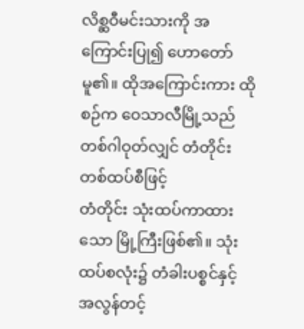လိစ္ဆဝီမင်းသားကို အကြောင်းပြု၍ ဟောတော်မူ၏။ ထိုအကြောင်းကား ထိုစဉ်က ဝေသာလီမြို့သည် တစ်ဂါဝုတ်လျှင် တံတိုင်း တစ်ထပ်စီဖြင့်
တံတိုင်း သုံးထပ်ကာထားသော မြို့ကြီးဖြစ်၏။ သုံးထပ်စလုံး၌ တံခါးပစ္စင်နှင့် အလွန်တင့်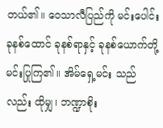တယ်၏။ ဝေသာလီပြည်ကို မင်းပေါင်း ခုနစ်ထောင် ခုနစ်ရာနှင့် ခုနစ်ယောက်တို့ မင်းပြုကြ၏။ အိမ်ရှေ့မင်း သည်လည်း ထိုမျှ၊ ဘဏ္ဍာစိုး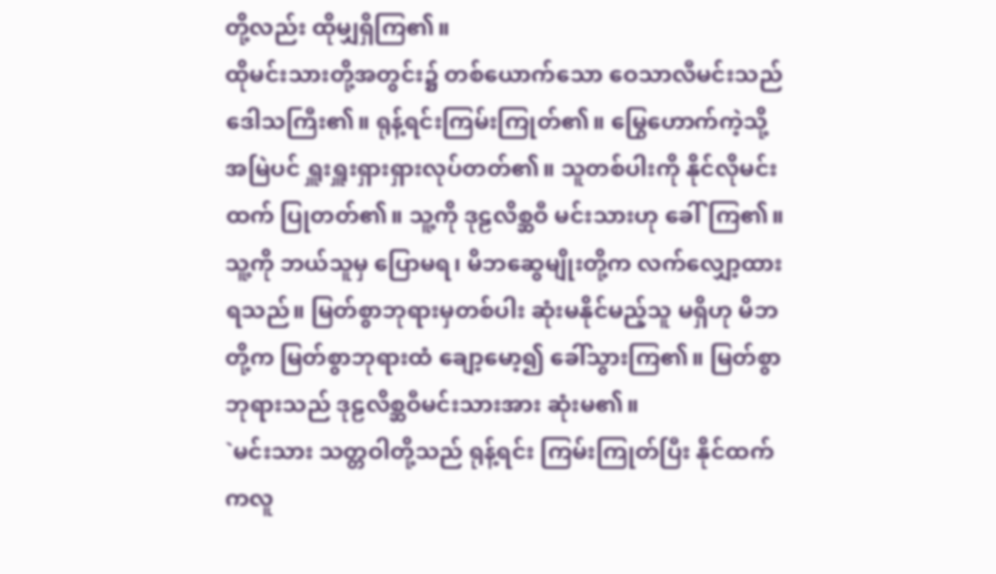တို့လည်း ထိုမျှရှိကြ၏။
ထိုမင်းသားတို့အတွင်း၌ တစ်ယောက်သော ဝေသာလီမင်းသည် ဒေါသကြီး၏။ ရုန့်ရင်းကြမ်းကြုတ်၏။ မြွေဟောက်ကဲ့သို့ အမြဲပင် ရှူးရှူးရှားရှားလုပ်တတ်၏။ သူတစ်ပါးကို နိုင်လိုမင်းထက် ပြုတတ်၏။ သူ့ကို ဒုဠလိစ္ဆဝီ မင်းသားဟု ခေါ်ကြ၏။
သူ့ကို ဘယ်သူမှ ပြောမရ၊ မိဘဆွေမျိုးတို့က လက်လျှော့ထားရသည်။ မြတ်စွာဘုရားမှတစ်ပါး ဆုံးမနိုင်မည့်သူ မရှိဟု မိဘတို့က မြတ်စွာဘုရားထံ ချော့မော့၍ ခေါ်သွားကြ၏။ မြတ်စွာဘုရားသည် ဒုဠလိစ္ဆဝီမင်းသားအား ဆုံးမ၏။
`မင်းသား သတ္တဝါတို့သည် ရုန့်ရင်း ကြမ်းကြုတ်ပြီး နိုင်ထက်ကလူ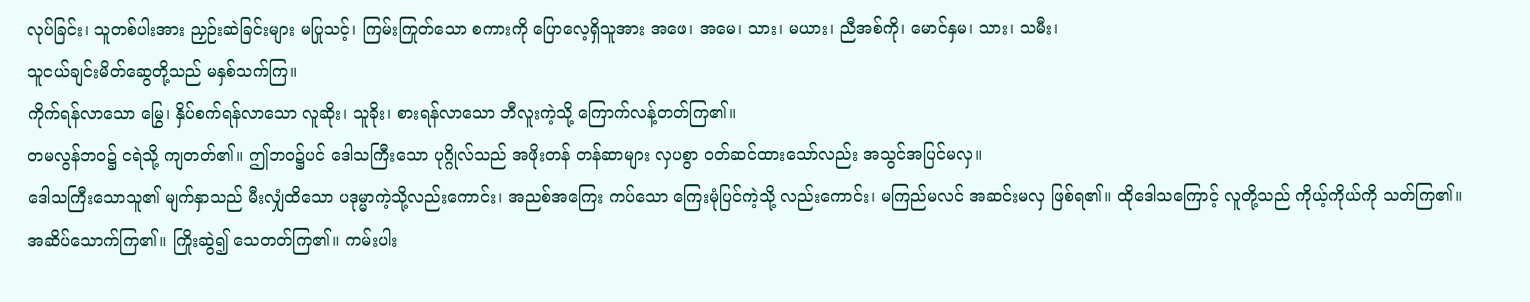လုပ်ခြင်း၊ သူတစ်ပါးအား ညှဉ်းဆဲခြင်းများ မပြုသင့်၊ ကြမ်းကြုတ်သော စကားကို ပြောလေ့ရှိသူအား အဖေ၊ အမေ၊ သား၊ မယား၊ ညီအစ်ကို၊ မောင်နှမ၊ သား၊ သမီး၊
သူငယ်ချင်းမိတ်ဆွေတို့သည် မနှစ်သက်ကြ။
ကိုက်ရန်လာသော မြွေ၊ နှိပ်စက်ရန်လာသော လူဆိုး၊ သူခိုး၊ စားရန်လာသော ဘီလူးကဲ့သို့ ကြောက်လန့်တတ်ကြ၏။
တမလွန်ဘ၀၌ ငရဲသို့ ကျတတ်၏။ ဤဘ၀၌ပင် ဒေါသကြီးသော ပုဂ္ဂိုလ်သည် အဖိုးတန် တန်ဆာများ လှပစွာ ၀တ်ဆင်ထားသော်လည်း အသွင်အပြင်မလှ။
ဒေါသကြီးသောသူ၏ မျက်နှာသည် မီးလျှံထိသော ပဒုမ္မာကဲ့သို့လည်းကောင်း၊ အညစ်အကြေး ကပ်သော ကြေးမုံပြင်ကဲ့သို့ လည်းကောင်း၊ မကြည်မလင် အဆင်းမလှ ဖြစ်ရ၏။ ထိုဒေါသကြောင့် လူတို့သည် ကိုယ့်ကိုယ်ကို သတ်ကြ၏။
အဆိပ်သောက်ကြ၏။ ကြိုးဆွဲ၍ သေတတ်ကြ၏။ ကမ်းပါး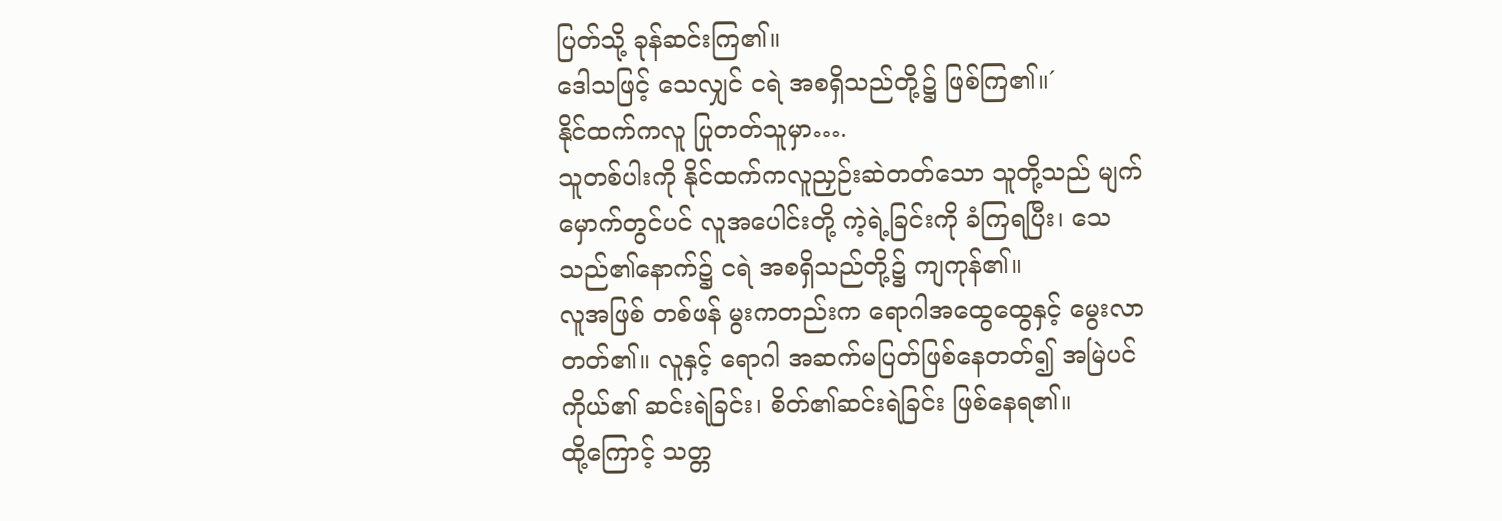ပြတ်သို့ ခုန်ဆင်းကြ၏။
ဒေါသဖြင့် သေလျှင် ငရဲ အစရှိသည်တို့၌ ဖြစ်ကြ၏။´
နိုင်ထက်ကလူ ပြုတတ်သူမှာ….
သူတစ်ပါးကို နိုင်ထက်ကလူညှဉ်းဆဲတတ်သော သူတို့သည် မျက်မှောက်တွင်ပင် လူအပေါင်းတို့ ကဲ့ရဲ့ခြင်းကို ခံကြရပြီး၊ သေသည်၏နောက်၌ ငရဲ အစရှိသည်တို့၌ ကျကုန်၏။
လူအဖြစ် တစ်ဖန် မွးကတည်းက ရောဂါအထွေထွေနှင့် မွေးလာတတ်၏။ လူနှင့် ရောဂါ အဆက်မပြတ်ဖြစ်နေတတ်၍ အမြဲပင် ကိုယ်၏ ဆင်းရဲခြင်း၊ စိတ်၏ဆင်းရဲခြင်း ဖြစ်နေရ၏။
ထို့ကြောင့် သတ္တ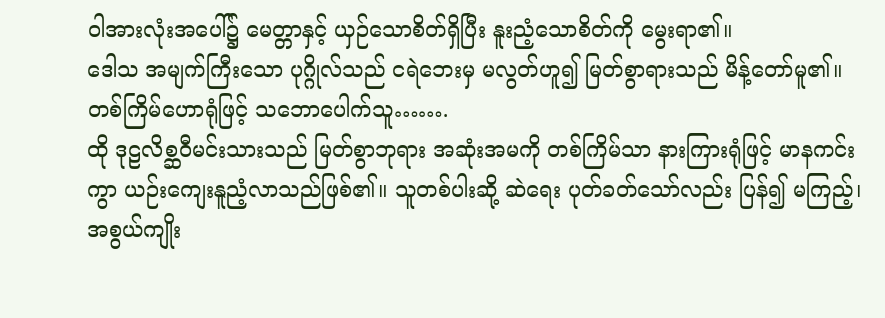ဝါအားလုံးအပေါ်၌ မေတ္တာနှင့် ယှဉ်သောစိတ်ရှိပြီး နူးညံ့သောစိတ်ကို မွေးရာ၏။
ဒေါသ အမျက်ကြီးသော ပုဂ္ဂိုလ်သည် ငရဲဘေးမှ မလွတ်ဟူ၍ မြတ်စွာရားသည် မိန့်တော်မူ၏။
တစ်ကြိမ်ဟောရုံဖြင့် သဘောပေါက်သူ…….
ထို ဒုဠလိစ္ဆဝီမင်းသားသည် မြတ်စွာဘုရား အဆုံးအမကို တစ်ကြိမ်သာ နားကြားရုံဖြင့် မာနကင်းကွာ ယဉ်းကျေးနူညံ့လာသည်ဖြစ်၏။ သူတစ်ပါးဆို့ ဆဲရေး ပုတ်ခတ်သော်လည်း ပြန်၍ မကြည့်၊ အစွယ်ကျိုး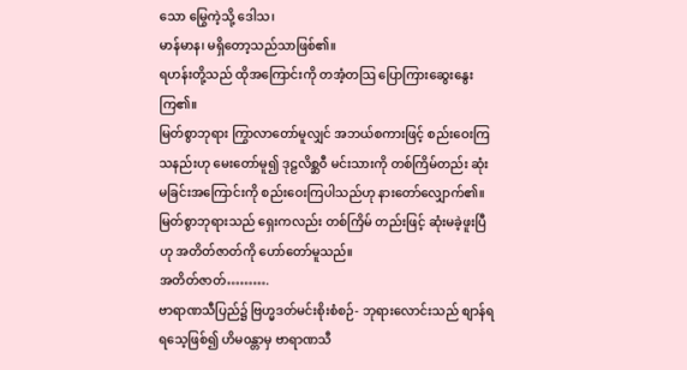သော မြွေကဲ့သို့ ဒေါသ၊
မာန်မာန၊ မရှိတော့သည်သာဖြစ်၏။
ရဟန်းတို့သည် ထိုအကြောင်းကို တအံ့တသြ ပြောကြားဆွေးနွေးကြ၏။
မြတ်စွာဘုရား ကြွာလာတော်မူလျှင် အဘယ်စကားဖြင့် စည်းဝေးကြသနည်းဟု မေးတော်မူ၍ ဒုဠလိစ္ဆဝီ မင်းသားကို တစ်ကြိမ်တည်း ဆုံးမခြင်းအကြောင်းကို စည်းဝေးကြပါသည်ဟု နားတော်လျှောက်၏။
မြတ်စွာဘုရားသည် ရှေးကလည်း တစ်ကြိမ် တည်းဖြင့် ဆုံးမခဲ့ဖူးပြီဟု အတိတ်ဇာတ်ကို ဟော်တော်မူသည်။
အတိတ်ဇာတ်……….
ဗာရာဏသီပြည်၌ ဗြဟ္မဒတ်မင်းစိုးစံစဉ်- ဘုရားလောင်းသည် စျာန်ရ ရသေ့ဖြစ်၍ ဟိမ၀န္တာမှ ဗာရာဏသီ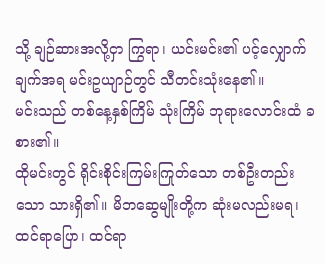သို့ ချဉ်ဆားအလို့ငှာ ကြွရာ၊ ယင်းမင်း၏ ပင့်လျှောက်ချက်အရ မင်းဥယျာဉ်တွင် သီတင်းသုံးနေ၏။
မင်းသည် တစ်နေ့နှစ်ကြိမ် သုံးကြိမ် ဘုရားလောင်းထံ ခစား၏။
ထိုမင်းတွင် ရိုင်းစိုင်းကြမ်းကြုတ်သော တစ်ဦးတည်းသော သားရှိ၏။ မိဘဆွေမျိုးတို့က ဆုံးမလည်းမရ၊ ထင်ရာပြော၊ ထင်ရာ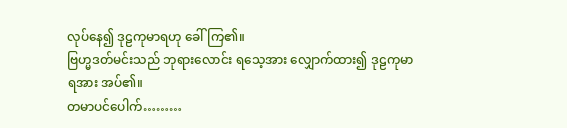လုပ်နေ၍ ဒုဠကုမာရဟု ခေါ်ကြ၏။
ဗြဟ္မဒတ်မင်းသည် ဘုရားလောင်း ရသေ့အား လျှောက်ထား၍ ဒုဠကုမာရအား အပ်၏။
တမာပင်ပေါက်………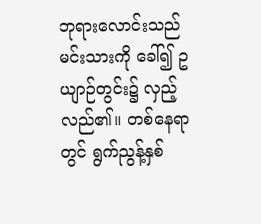ဘုရားလောင်းသည် မင်းသားကို ခေါ်၍ ဥယျာဉ်တွင်း၌ လှည့်လည်၏။ တစ်နေရာတွင် ရွက်ညွန့်နှစ်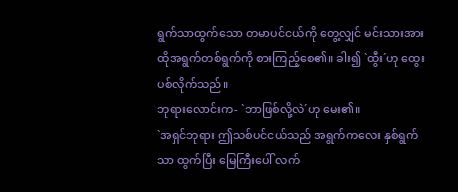ရွက်သာထွက်သော တမာပင်ငယ်ကို တွေ့လျှင် မင်းသားအား ထိုအရွက်တစ်ရွက်ကို စားကြည့်စေ၏။ ခါး၍ `ထွီး´ဟု ထွေးပစ်လိုက်သည်။
ဘုရားလောင်းက- `ဘာဖြစ်လို့လဲ´ဟု မေး၏။
`အရှင်ဘုရား ဤသစ်ပင်ငယ်သည် အရွက်ကလေး နှစ်ရွက်သာ ထွက်ပြီး မြေကြီးပေါ် လက်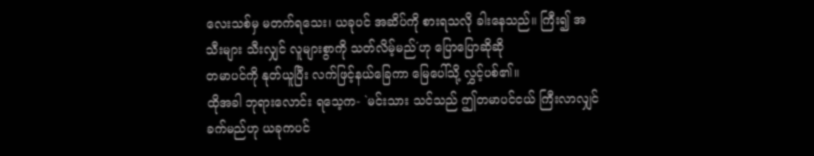လေးသစ်မှ မတက်ရသေး၊ ယခုပင် အဆိပ်ကို စားရသလို ခါးနေသည်။ ကြီး၍ အသီးများ သီးလျှင် လူများစွာကို သတ်လိမ့်မည်´ဟု ပြောပြောဆိုဆို
တမာပင်ကို နုတ်ယူပြီး လက်ဖြင့်နယ်ခြေကာ မြေပေါ်သို့ လွှင့်ပစ်၏။
ထိုအခါ ဘုရားလောင်း ရသေ့က- `မင်းသား သင်သည် ဤတမာပင်ငယ် ကြီးလာလျှင် ခက်မည်ဟု ယခုကပင်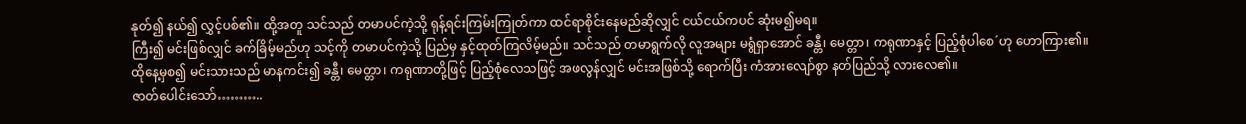နုတ်၍ နယ်၍ လွှင့်ပစ်၏။ ထို့အတူ သင်သည် တမာပင်ကဲ့သို့ ရုန့်ရင်းကြမ်းကြုတ်ကာ ထင်ရာစိုင်းနေမည်ဆိုလျှင် ငယ်ငယ်ကပင် ဆုံးမ၍မရ။
ကြီး၍ မင်းဖြစ်လျှင် ခက်ခြိမ့်မည်ဟု သင့်ကို တမာပင်ကဲ့သို့ ပြည်မှ နှင့်ထုတ်ကြလိမ့်မည်။ သင်သည် တမာရွက်လို လူအများ မရွံရှာအောင် ခန္တီ၊ မေတ္တာ၊ ကရုဏာနှင့် ပြည့်စုံပါစေ´ဟု ဟောကြား၏။
ထိုနေ့မှစ၍ မင်းသားသည် မာနကင်း၍ ခန္တီ၊ မေတ္တာ၊ ကရုဏာတို့ဖြင့် ပြည့်စုံလေသဖြင့် အဖလွန်လျှင် မင်းအဖြစ်သို့ ရောက်ပြီး ကံအားလျော်စွာ နတ်ပြည်သို့ လားလေ၏။
ဇာတ်ပေါင်းသော်………..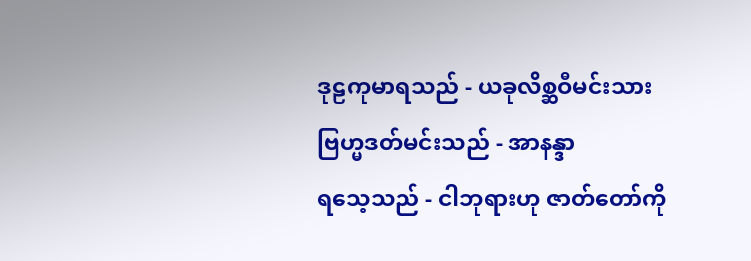ဒုဠကုမာရသည် - ယခုလိစ္ဆဝီမင်းသား
ဗြဟ္မဒတ်မင်းသည် - အာနန္ဒာ
ရသေ့သည် - ငါဘုရားဟု ဇာတ်တော်ကို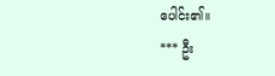ပေါင်း၏။
*** ဦး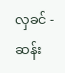လှခင် - ဆန်း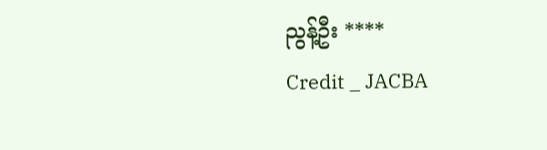ညွန့်ဦး ****
Credit _ JACBA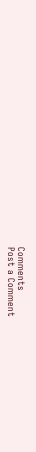Comments
Post a Comment